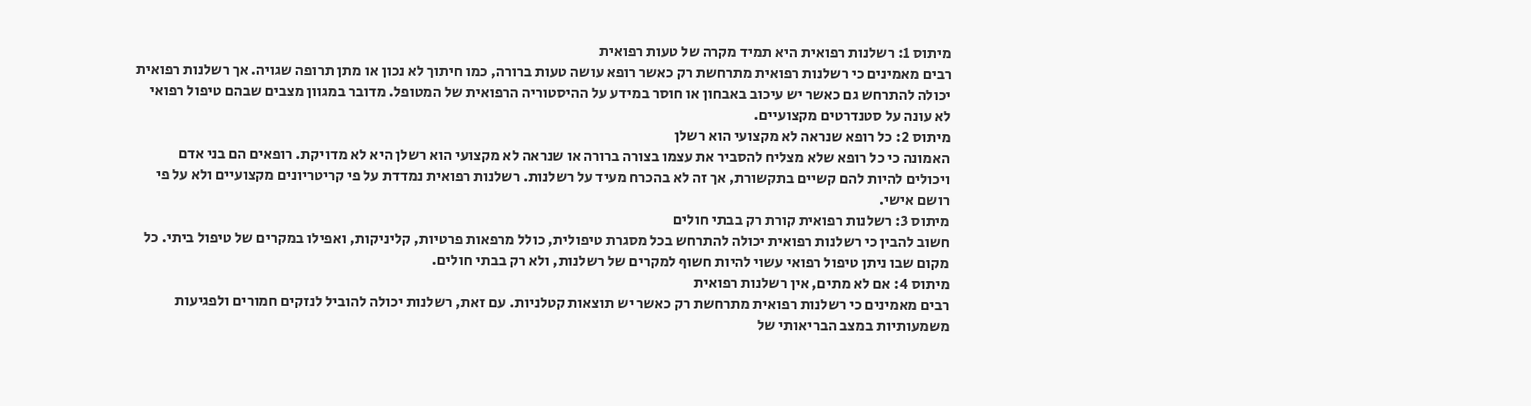מיתוס 1: רשלנות רפואית היא תמיד מקרה של טעות רפואית
רבים מאמינים כי רשלנות רפואית מתרחשת רק כאשר רופא עושה טעות ברורה, כמו חיתוך לא נכון או מתן תרופה שגויה. אך רשלנות רפואית יכולה להתרחש גם כאשר יש עיכוב באבחון או חוסר במידע על ההיסטוריה הרפואית של המטופל. מדובר במגוון מצבים שבהם טיפול רפואי לא עונה על סטנדרטים מקצועיים.
מיתוס 2: כל רופא שנראה לא מקצועי הוא רשלן
האמונה כי כל רופא שלא מצליח להסביר את עצמו בצורה ברורה או שנראה לא מקצועי הוא רשלן היא לא מדויקת. רופאים הם בני אדם ויכולים להיות להם קשיים בתקשורת, אך זה לא בהכרח מעיד על רשלנות. רשלנות רפואית נמדדת על פי קריטריונים מקצועיים ולא על פי רושם אישי.
מיתוס 3: רשלנות רפואית קורת רק בבתי חולים
חשוב להבין כי רשלנות רפואית יכולה להתרחש בכל מסגרת טיפולית, כולל מרפאות פרטיות, קליניקות, ואפילו במקרים של טיפול ביתי. כל מקום שבו ניתן טיפול רפואי עשוי להיות חשוף למקרים של רשלנות, ולא רק בבתי חולים.
מיתוס 4: אם לא מתים, אין רשלנות רפואית
רבים מאמינים כי רשלנות רפואית מתרחשת רק כאשר יש תוצאות קטלניות. עם זאת, רשלנות יכולה להוביל לנזקים חמורים ולפגיעות משמעותיות במצב הבריאותי של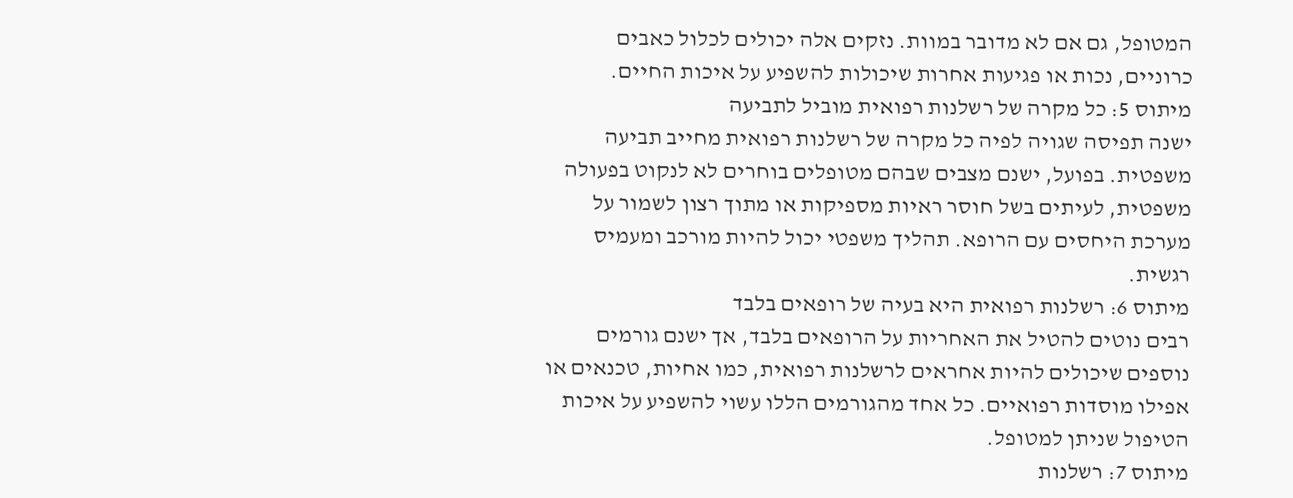המטופל, גם אם לא מדובר במוות. נזקים אלה יכולים לכלול כאבים כרוניים, נכות או פגיעות אחרות שיכולות להשפיע על איכות החיים.
מיתוס 5: כל מקרה של רשלנות רפואית מוביל לתביעה
ישנה תפיסה שגויה לפיה כל מקרה של רשלנות רפואית מחייב תביעה משפטית. בפועל, ישנם מצבים שבהם מטופלים בוחרים לא לנקוט בפעולה משפטית, לעיתים בשל חוסר ראיות מספיקות או מתוך רצון לשמור על מערכת היחסים עם הרופא. תהליך משפטי יכול להיות מורכב ומעמיס רגשית.
מיתוס 6: רשלנות רפואית היא בעיה של רופאים בלבד
רבים נוטים להטיל את האחריות על הרופאים בלבד, אך ישנם גורמים נוספים שיכולים להיות אחראים לרשלנות רפואית, כמו אחיות, טכנאים או אפילו מוסדות רפואיים. כל אחד מהגורמים הללו עשוי להשפיע על איכות הטיפול שניתן למטופל.
מיתוס 7: רשלנות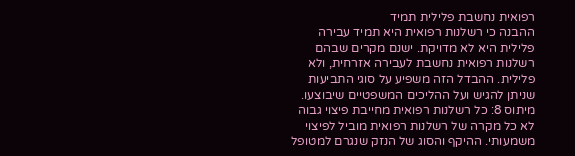רפואית נחשבת פלילית תמיד
ההבנה כי רשלנות רפואית היא תמיד עבירה פלילית היא לא מדויקת. ישנם מקרים שבהם רשלנות רפואית נחשבת לעבירה אזרחית, ולא פלילית. ההבדל הזה משפיע על סוגי התביעות שניתן להגיש ועל ההליכים המשפטיים שיבוצעו.
מיתוס 8: כל רשלנות רפואית מחייבת פיצוי גבוה
לא כל מקרה של רשלנות רפואית מוביל לפיצוי משמעותי. ההיקף והסוג של הנזק שנגרם למטופל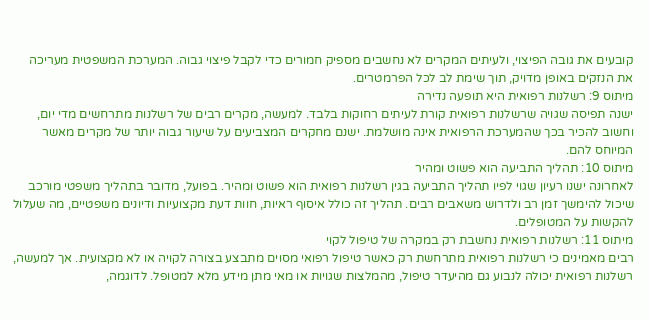קובעים את גובה הפיצוי, ולעיתים המקרים לא נחשבים מספיק חמורים כדי לקבל פיצוי גבוה. המערכת המשפטית מעריכה את הנזקים באופן מדויק, תוך שימת לב לכל הפרמטרים.
מיתוס 9: רשלנות רפואית היא תופעה נדירה
ישנה תפיסה שגויה שרשלנות רפואית קורת לעיתים רחוקות בלבד. למעשה, מקרים רבים של רשלנות מתרחשים מדי יום, וחשוב להכיר בכך שהמערכת הרפואית אינה מושלמת. ישנם מחקרים המצביעים על שיעור גבוה יותר של מקרים מאשר המיוחס להם.
מיתוס 10: תהליך התביעה הוא פשוט ומהיר
לאחרונה ישנו רעיון שגוי לפיו תהליך התביעה בגין רשלנות רפואית הוא פשוט ומהיר. בפועל, מדובר בתהליך משפטי מורכב שיכול להימשך זמן רב ולדרוש משאבים רבים. תהליך זה כולל איסוף ראיות, חוות דעת מקצועיות ודיונים משפטיים, מה שעלול להקשות על המטופלים.
מיתוס 11: רשלנות רפואית נחשבת רק במקרה של טיפול לקוי
רבים מאמינים כי רשלנות רפואית מתרחשת רק כאשר טיפול רפואי מסוים מתבצע בצורה לקויה או לא מקצועית. אך למעשה, רשלנות רפואית יכולה לנבוע גם מהיעדר טיפול, מהמלצות שגויות או מאי מתן מידע מלא למטופל. לדוגמה,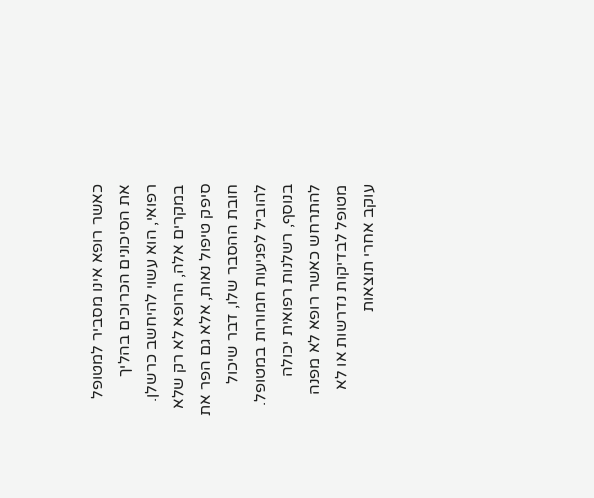כאשר רופא אינו מסביר למטופל את הסיכונים הכרוכים בהליך רפואי, הוא עשוי להיחשב כרשלן. במקרים אלה, הרופא לא רק שלא סיפק טיפול נאות, אלא גם הפר את חובת ההסבר שלו, דבר שיכול להוביל לפגיעות חמורות במטופל.
בנוסף, רשלנות רפואית יכולה להתרחש כאשר רופא לא מפנה מטופל לבדיקות נדרשות או לא עוקב אחרי תוצאות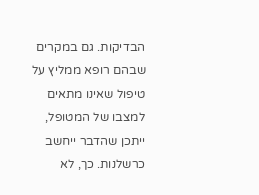הבדיקות. גם במקרים שבהם רופא ממליץ על טיפול שאינו מתאים למצבו של המטופל, ייתכן שהדבר ייחשב כרשלנות. כך, לא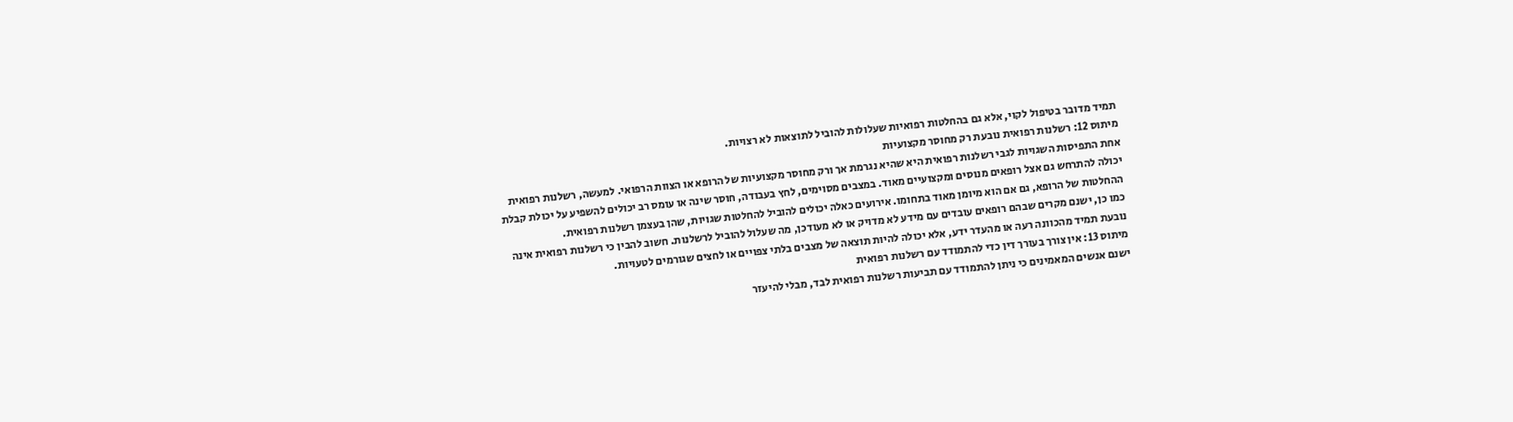תמיד מדובר בטיפול לקוי, אלא גם בהחלטות רפואיות שעלולות להוביל לתוצאות לא רצויות.
מיתוס 12: רשלנות רפואית נובעת רק מחוסר מקצועיות
אחת התפיסות השגויות לגבי רשלנות רפואית היא שהיא נגרמת אך ורק מחוסר מקצועיות של הרופא או הצוות הרפואי. למעשה, רשלנות רפואית יכולה להתרחש גם אצל רופאים מנוסים ומקצועיים מאוד. במצבים מסוימים, לחץ בעבודה, חוסר שינה או עומס רב יכולים להשפיע על יכולת קבלת ההחלטות של הרופא, גם אם הוא מיומן מאוד בתחומו. אירועים כאלה יכולים להוביל להחלטות שגויות, שהן בעצמן רשלנות רפואית.
כמו כן, ישנם מקרים שבהם רופאים עובדים עם מידע לא מדויק או לא מעודכן, מה שעלול להוביל לרשלנות. חשוב להבין כי רשלנות רפואית אינה נובעת תמיד מהכוונה רעה או מהעדר ידע, אלא יכולה להיות תוצאה של מצבים בלתי צפויים או לחצים שגורמים לטעויות.
מיתוס 13: אין צורך בעורך דין כדי להתמודד עם רשלנות רפואית
ישנם אנשים המאמינים כי ניתן להתמודד עם תביעות רשלנות רפואית לבד, מבלי להיעזר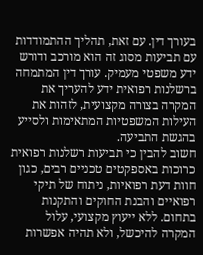בעורך דין. עם זאת, תהליך ההתמודדות עם תביעות מסוג זה הוא מורכב ודורש ידע משפטי מעמיק. עורך דין המתמחה ברשלנות רפואית ידע להעריך את המקרה בצורה מקצועית, לזהות את העילות המשפטיות המתאימות ולסייע בהגשת התביעה.
חשוב להבין כי תביעות רשלנות רפואית כרוכות באספקטים טכניים רבים, כגון חוות דעת רפואיות, ניתוח של תיקי רפואיים והבנת החוקים והתקנות בתחום. ללא ייעוץ מקצועי, עלול המקרה להיכשל, ולא תהיה אפשרות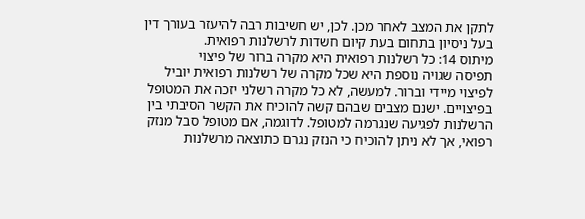לתקן את המצב לאחר מכן. לכן, יש חשיבות רבה להיעזר בעורך דין בעל ניסיון בתחום בעת קיום חשדות לרשלנות רפואית.
מיתוס 14: כל רשלנות רפואית היא מקרה ברור של פיצוי
תפיסה שגויה נוספת היא שכל מקרה של רשלנות רפואית יוביל לפיצוי מיידי וברור. למעשה, לא כל מקרה רשלני יזכה את המטופל בפיצויים. ישנם מצבים שבהם קשה להוכיח את הקשר הסיבתי בין הרשלנות לפגיעה שנגרמה למטופל. לדוגמה, אם מטופל סבל מנזק רפואי, אך לא ניתן להוכיח כי הנזק נגרם כתוצאה מרשלנות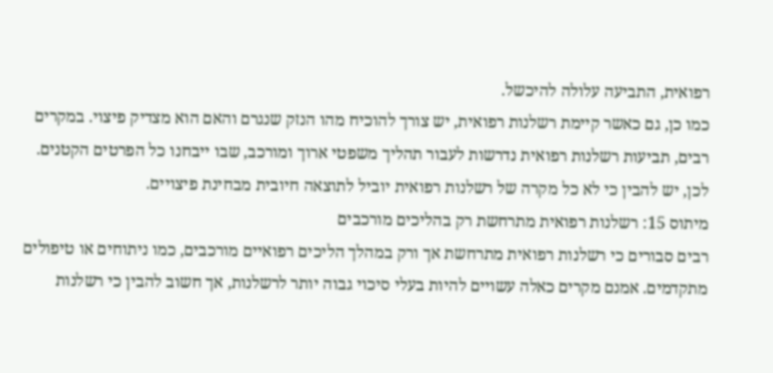רפואית, התביעה עלולה להיכשל.
כמו כן, גם כאשר קיימת רשלנות רפואית, יש צורך להוכיח מהו הנזק שנגרם והאם הוא מצדיק פיצוי. במקרים רבים, תביעות רשלנות רפואית נדרשות לעבור תהליך משפטי ארוך ומורכב, שבו ייבחנו כל הפרטים הקטנים. לכן, יש להבין כי לא כל מקרה של רשלנות רפואית יוביל לתוצאה חיובית מבחינת פיצויים.
מיתוס 15: רשלנות רפואית מתרחשת רק בהליכים מורכבים
רבים סבורים כי רשלנות רפואית מתרחשת אך ורק במהלך הליכים רפואיים מורכבים, כמו ניתוחים או טיפולים מתקדמים. אמנם מקרים כאלה עשויים להיות בעלי סיכוי גבוה יותר לרשלנות, אך חשוב להבין כי רשלנות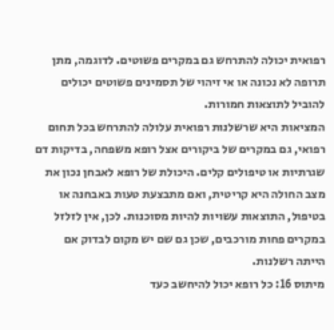רפואית יכולה להתרחש גם במקרים פשוטים. לדוגמה, מתן תרופה לא נכונה או אי זיהוי של תסמינים פשוטים יכולים להוביל לתוצאות חמורות.
המציאות היא שרשלנות רפואית עלולה להתרחש בכל תחום רפואי, גם במקרים של ביקורים אצל רופא משפחה, בדיקות דם שגרתיות או טיפולים קלים. היכולת של רופא לאבחן נכון את מצב החולה היא קריטית, ואם מתבצעת טעות באבחנה או בטיפול, התוצאות עשויות להיות מסוכנות. לכן, אין לזלזל במקרים פחות מורכבים, שכן גם שם יש מקום לבדוק אם הייתה רשלנות.
מיתוס 16: כל רופא יכול להיחשב כעד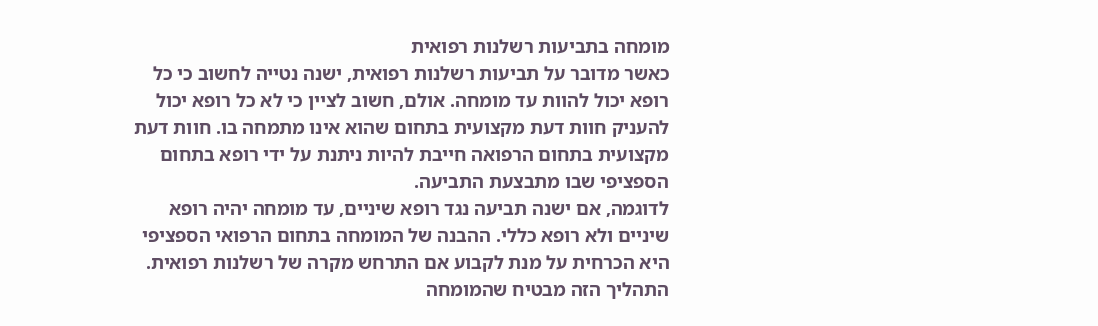מומחה בתביעות רשלנות רפואית
כאשר מדובר על תביעות רשלנות רפואית, ישנה נטייה לחשוב כי כל רופא יכול להוות עד מומחה. אולם, חשוב לציין כי לא כל רופא יכול להעניק חוות דעת מקצועית בתחום שהוא אינו מתמחה בו. חוות דעת מקצועית בתחום הרפואה חייבת להיות ניתנת על ידי רופא בתחום הספציפי שבו מתבצעת התביעה.
לדוגמה, אם ישנה תביעה נגד רופא שיניים, עד מומחה יהיה רופא שיניים ולא רופא כללי. ההבנה של המומחה בתחום הרפואי הספציפי היא הכרחית על מנת לקבוע אם התרחש מקרה של רשלנות רפואית. התהליך הזה מבטיח שהמומחה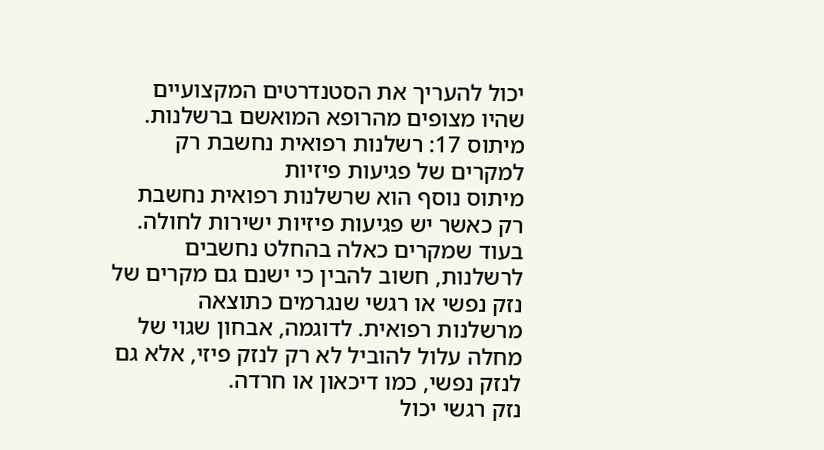יכול להעריך את הסטנדרטים המקצועיים שהיו מצופים מהרופא המואשם ברשלנות.
מיתוס 17: רשלנות רפואית נחשבת רק למקרים של פגיעות פיזיות
מיתוס נוסף הוא שרשלנות רפואית נחשבת רק כאשר יש פגיעות פיזיות ישירות לחולה. בעוד שמקרים כאלה בהחלט נחשבים לרשלנות, חשוב להבין כי ישנם גם מקרים של נזק נפשי או רגשי שנגרמים כתוצאה מרשלנות רפואית. לדוגמה, אבחון שגוי של מחלה עלול להוביל לא רק לנזק פיזי, אלא גם לנזק נפשי, כמו דיכאון או חרדה.
נזק רגשי יכול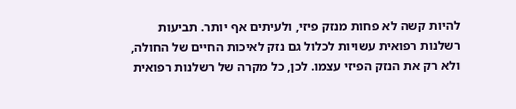להיות קשה לא פחות מנזק פיזי, ולעיתים אף יותר. תביעות רשלנות רפואית עשויות לכלול גם נזק לאיכות החיים של החולה, ולא רק את הנזק הפיזי עצמו. לכן, כל מקרה של רשלנות רפואית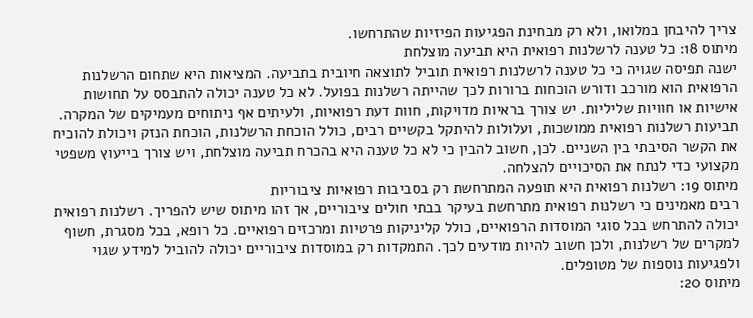צריך להיבחן במלואו, ולא רק מבחינת הפגיעות הפיזיות שהתרחשו.
מיתוס 18: כל טענה לרשלנות רפואית היא תביעה מוצלחת
ישנה תפיסה שגויה כי כל טענה לרשלנות רפואית תוביל לתוצאה חיובית בתביעה. המציאות היא שתחום הרשלנות הרפואית הוא מורכב ודורש הוכחות ברורות לכך שהייתה רשלנות בפועל. לא כל טענה יכולה להתבסס על תחושות אישיות או חוויות שליליות. יש צורך בראיות מדויקות, חוות דעת רפואיות, ולעיתים אף ניתוחים מעמיקים של המקרה.
תביעות רשלנות רפואית ממושכות, ועלולות להיתקל בקשיים רבים, כולל הוכחת הרשלנות, הוכחת הנזק ויכולת להוכיח את הקשר הסיבתי בין השניים. לכן, חשוב להבין כי לא כל טענה היא בהכרח תביעה מוצלחת, ויש צורך בייעוץ משפטי מקצועי כדי לנתח את הסיכויים להצלחה.
מיתוס 19: רשלנות רפואית היא תופעה המתרחשת רק בסביבות רפואיות ציבוריות
רבים מאמינים כי רשלנות רפואית מתרחשת בעיקר בבתי חולים ציבוריים, אך זהו מיתוס שיש להפריך. רשלנות רפואית יכולה להתרחש בכל סוגי המוסדות הרפואיים, כולל קליניקות פרטיות ומרכזים רפואיים. כל רופא, בכל מסגרת, חשוף למקרים של רשלנות, ולכן חשוב להיות מודעים לכך. התמקדות רק במוסדות ציבוריים יכולה להוביל למידע שגוי ולפגיעות נוספות של מטופלים.
מיתוס 20: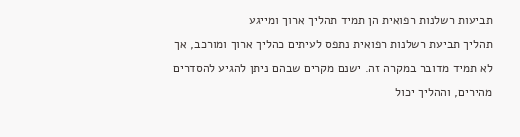תביעות רשלנות רפואית הן תמיד תהליך ארוך ומייגע
תהליך תביעת רשלנות רפואית נתפס לעיתים כהליך ארוך ומורכב, אך לא תמיד מדובר במקרה זה. ישנם מקרים שבהם ניתן להגיע להסדרים מהירים, וההליך יכול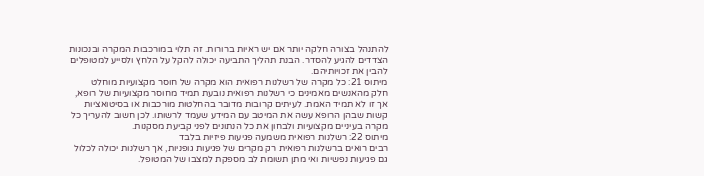להתנהל בצורה חלקה יותר אם יש ראיות ברורות. זה תלוי במורכבות המקרה ובנכונות הצדדים להגיע להסדר. הבנת תהליך התביעה יכולה להקל על הלחץ ולסייע למטופלים להבין את זכויותיהם.
מיתוס 21: כל מקרה של רשלנות רפואית הוא מקרה של חוסר מקצועיות מוחלט
חלק מהאנשים מאמינים כי רשלנות רפואית נובעת תמיד מחוסר מקצועיות של רופא, אך זו לא תמיד האמת. לעיתים קרובות מדובר בהחלטות מורכבות או בסיטואציות קשות שבהן הרופא עשה את המיטב עם המידע שעמד לרשותו. לכן חשוב להעריך כל מקרה בעיניים מקצועיות ולבחון את כל הנתונים לפני קביעת מסקנות.
מיתוס 22: רשלנות רפואית משמעה פגיעות פיזיות בלבד
רבים רואים ברשלנות רפואית רק מקרים של פגיעות גופניות, אך רשלנות יכולה לכלול גם פגיעות נפשיות ואי מתן תשומת לב מספקת למצבו של המטופל.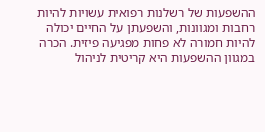ההשפעות של רשלנות רפואית עשויות להיות רחבות ומגוונות, והשפעתן על החיים יכולה להיות חמורה לא פחות מפגיעה פיזית. הכרה במגוון ההשפעות היא קריטית לניהול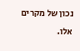נכון של מקרים אלו.